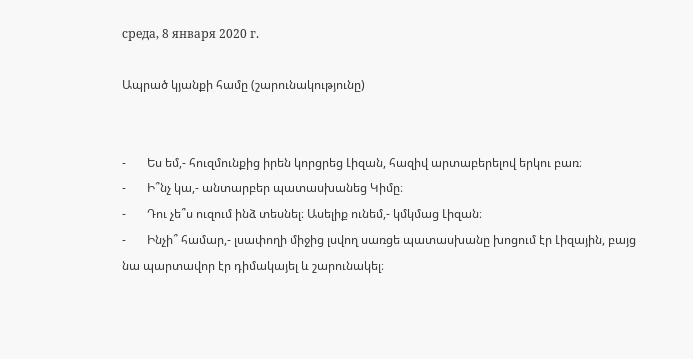среда, 8 января 2020 г.

Ապրած կյանքի համը (շարունակությունը)


-       Ես եմ,- հուզմունքից իրեն կորցրեց Լիզան, հազիվ արտաբերելով երկու բառ։
-       Ի՞նչ կա,- անտարբեր պատասխանեց Կիմը։
-       Դու չե՞ս ուզում ինձ տեսնել։ Ասելիք ունեմ,- կմկմաց Լիզան։
-       Ինչի՞ համար,- լսափողի միջից լսվող սառցե պատասխանը խոցում էր Լիզային, բայց նա պարտավոր էր դիմակայել և շարունակել։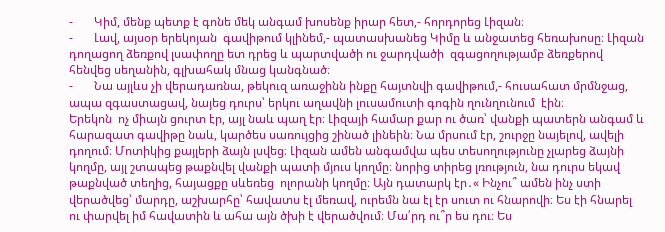-       Կիմ, մենք պետք է գոնե մեկ անգամ խոսենք իրար հետ,- հորդորեց Լիզան։
-       Լավ, այսօր երեկոյան  գավիթում կլինեմ,- պատասխանեց Կիմը և անջատեց հեռախոսը։ Լիզան դողացող ձեռքով լսափողը ետ դրեց և պարտվածի ու ջարդվածի  զգացողությամբ ձեռքերով հենվեց սեղանին, գլխահակ մնաց կանգնած։
-       Նա այլևս չի վերադառնա, թեկուզ առաջինն ինքը հայտնվի գավիթում,- հուսահատ մրմնջաց, ապա զգաստացավ, նայեց դուրս՝ երկու աղավնի լուսամուտի գոգին ղունղունում  էին։
Երեկոն  ոչ միայն ցուրտ էր, այլ նաև պաղ էր։ Լիզայի համար քար ու ծառ՝ վանքի պատերն անգամ և հարազատ գավիթը նաև, կարծես սառույցից շինած լինեին։ Նա մրսում էր, շուրջը նայելով, ավելի դողում։ Մոտիկից քայլերի ձայն լսվեց։ Լիզան ամեն անգամվա պես տեսողությունը չլարեց ձայնի կողմը, այլ շտապեց թաքնվել վանքի պատի մյուս կողմը։ նորից տիրեց լռություն, նա դուրս եկավ թաքնված տեղից, հայացքը սևեռեց  ոլորանի կողմը։ Այն դատարկ էր․« Ինչու՞ ամեն ինչ ստի վերածվեց՝ մարդը, աշխարհը՝ հավատս էլ մեռավ, ուրեմն նա էլ էր սուտ ու հնարովի։ Ես էի հնարել ու փարվել իմ հավատին և ահա այն ծխի է վերածվում։ Մա՛րդ ու՞ր ես դու։ Ես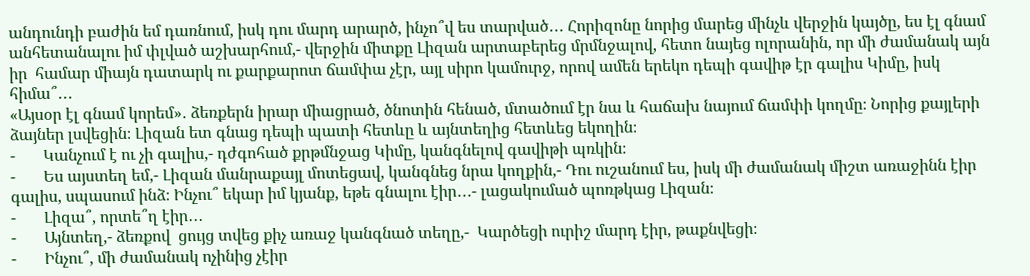անդունդի բաժին եմ դառնում, իսկ դու մարդ արարծ, ինչո՞վ ես տարված․․․ Հորիզոնը նորից մարեց մինչև վերջին կայծը, ես էլ գնամ անհետանալու իմ փլված աշխարհում,- վերջին միտքը Լիզան արտաբերեց մրմնջալով, հետո նայեց ոլորանին, որ մի ժամանակ այն իր  համար միայն դատարկ ու քարքարոտ ճամփա չէր, այլ սիրո կամուրջ, որով ամեն երեկո դեպի գավիթ էր գալիս Կիմը, իսկ հիմա՞․․․
«Այսօր էլ գնամ կորեմ»․ ձեռքերն իրար միացրած, ծնոտին հենած, մտածում էր նա և հաճախ նայում ճամփի կողմը։ Նորից քայլերի ձայներ լսվեցին։ Լիզան ետ գնաց դեպի պատի հետևը և այնտեղից հետևեց եկողին։
-       Կանչում է ու չի գալիս,- դժգոհած քրթմնջաց Կիմը, կանգնելով գավիթի պռկին։
-       Ես այստեղ եմ,- Լիզան մանրաքայլ մոտեցավ, կանգնեց նրա կողքին,- Դու ուշանում ես, իսկ մի ժամանակ միշտ առաջինն էիր գալիս, սպասում ինձ։ Ինչու՞ եկար իմ կյանք, եթե գնալու էիր․․․- լացակումած պոռթկաց Լիզան։
-       Լիզա՞, որտե՞ղ էիր․․․
-       Այնտեղ,- ձեռքով  ցույց տվեց քիչ առաջ կանգնած տեղը,-  Կարծեցի ուրիշ մարդ էիր, թաքնվեցի։
-       Ինչու՞, մի ժամանակ ոչինից չէիր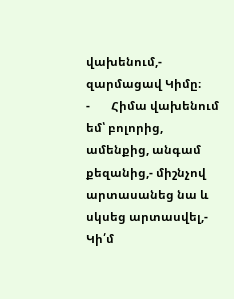վախենում,- զարմացավ Կիմը։
-       Հիմա վախենում եմ՝ բոլորից, ամենքից, անգամ քեզանից,- միշնչով արտասանեց նա և սկսեց արտասվել,- Կի՛մ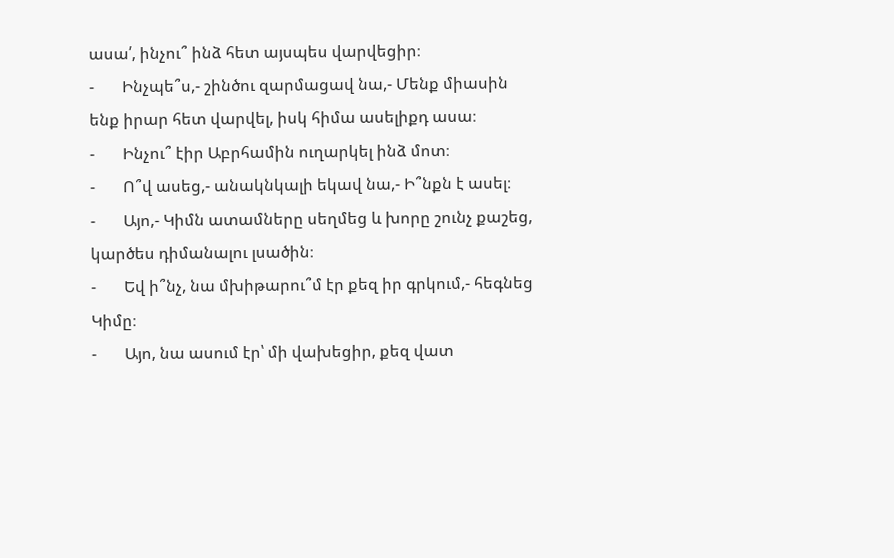ասա՛, ինչու՞ ինձ հետ այսպես վարվեցիր։
-       Ինչպե՞ս,- շինծու զարմացավ նա,- Մենք միասին ենք իրար հետ վարվել, իսկ հիմա ասելիքդ ասա։
-       Ինչու՞ էիր Աբրհամին ուղարկել ինձ մոտ։
-       Ո՞վ ասեց,- անակնկալի եկավ նա,- Ի՞նքն է ասել։
-       Այո,- Կիմն ատամները սեղմեց և խորը շունչ քաշեց, կարծես դիմանալու լսածին։
-       Եվ ի՞նչ, նա մխիթարու՞մ էր քեզ իր գրկում,- հեգնեց Կիմը։
-       Այո, նա ասում էր՝ մի վախեցիր, քեզ վատ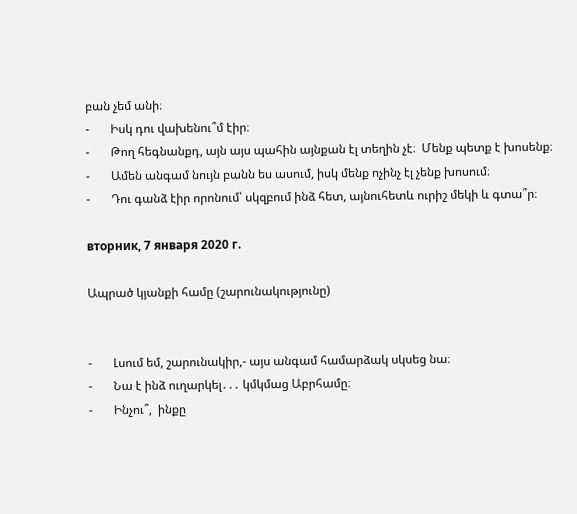բան չեմ անի։
-       Իսկ դու վախենու՞մ էիր։
-       Թող հեգնանքդ, այն այս պահին այնքան էլ տեղին չէ։  Մենք պետք է խոսենք։
-       Ամեն անգամ նույն բանն ես ասում, իսկ մենք ոչինչ էլ չենք խոսում։
-       Դու գանձ էիր որոնում՝ սկզբում ինձ հետ, այնուհետև ուրիշ մեկի և գտա՞ր։

вторник, 7 января 2020 г.

Ապրած կյանքի համը (շարունակությունը)


-       Լսում եմ, շարունակիր,- այս անգամ համարձակ սկսեց նա։
-       Նա է ինձ ուղարկել․․․ կմկմաց Աբրհամը։
-       Ինչու՞,  ինքը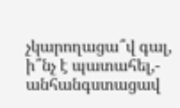չկարողացա՞վ գալ, ի՞նչ է պատահել,- անհանգստացավ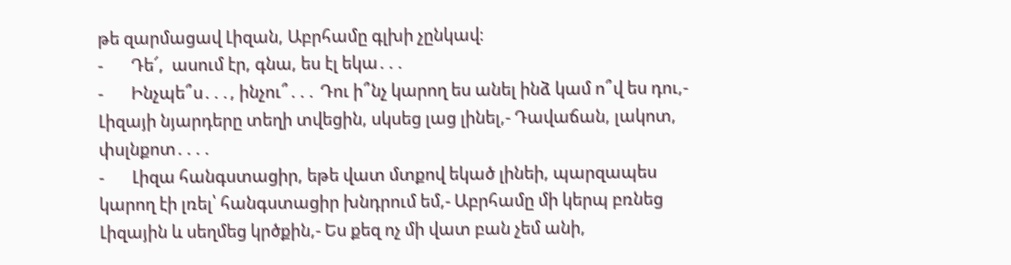թե զարմացավ Լիզան, Աբրհամը գլխի չընկավ։
-       Դե՜,  ասում էր, գնա, ես էլ եկա․․․
-       Ինչպե՞ս․․․, ինչու՞․․․ Դու ի՞նչ կարող ես անել ինձ կամ ո՞վ ես դու,- Լիզայի նյարդերը տեղի տվեցին, սկսեց լաց լինել,- Դավաճան, լակոտ, փսլնքոտ․․․․
-       Լիզա հանգստացիր, եթե վատ մտքով եկած լինեի, պարզապես կարող էի լռել՝ հանգստացիր խնդրում եմ,- Աբրհամը մի կերպ բռնեց Լիզային և սեղմեց կրծքին,- Ես քեզ ոչ մի վատ բան չեմ անի,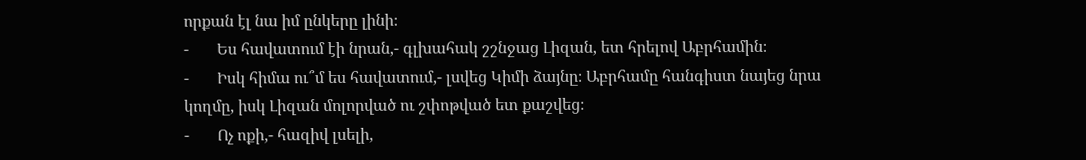որքան էլ նա իմ ընկերը լինի։
-       Ես հավատում էի նրան,- գլխահակ շշնջաց Լիզան, ետ հրելով Աբրհամին։
-       Իսկ հիմա ու՞մ ես հավատում,- լսվեց Կիմի ձայնը։ Աբրհամը հանգիստ նայեց նրա կողմը, իսկ Լիզան մոլորված ու շփոթված ետ քաշվեց։
-       Ոչ ոքի,- հազիվ լսելի,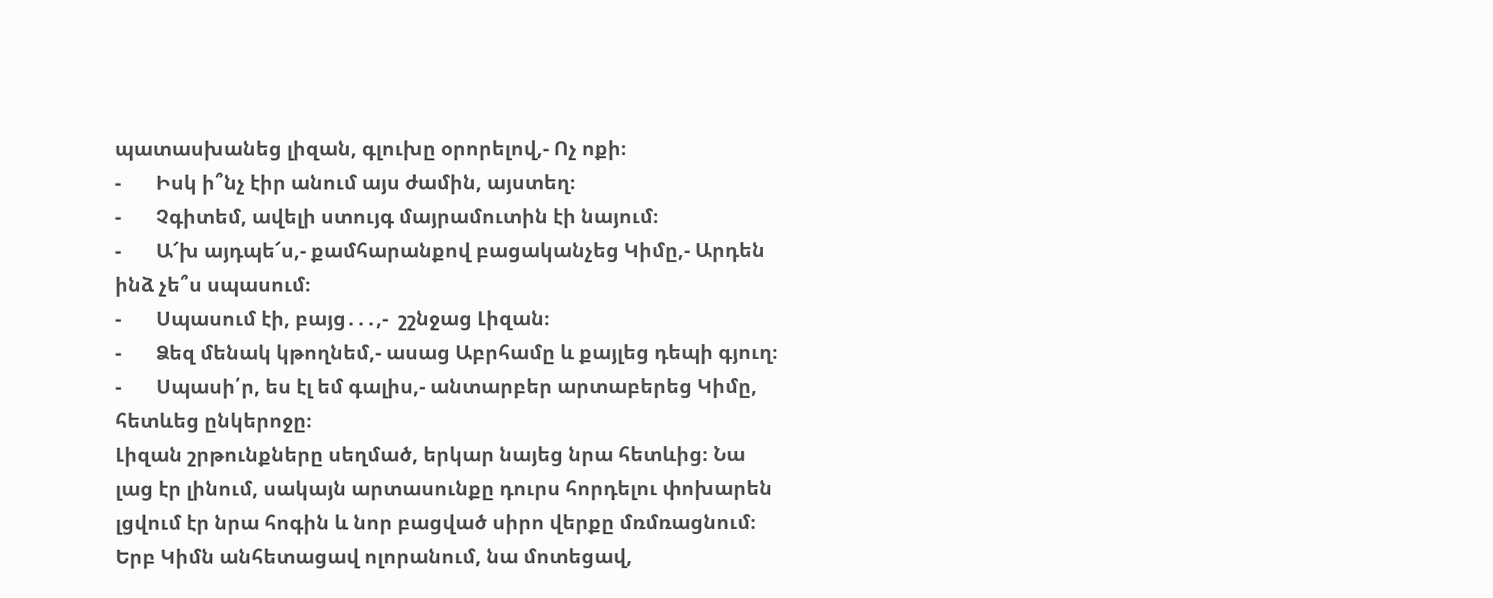պատասխանեց լիզան, գլուխը օրորելով,- Ոչ ոքի։
-       Իսկ ի՞նչ էիր անում այս ժամին, այստեղ։
-       Չգիտեմ, ավելի ստույգ մայրամուտին էի նայում։
-       Ա՜խ այդպե՜ս,- քամհարանքով բացականչեց Կիմը,- Արդեն ինձ չե՞ս սպասում։
-       Սպասում էի, բայց․․․,-  շշնջաց Լիզան։
-       Ձեզ մենակ կթողնեմ,- ասաց Աբրհամը և քայլեց դեպի գյուղ։
-       Սպասի՛ր, ես էլ եմ գալիս,- անտարբեր արտաբերեց Կիմը, հետևեց ընկերոջը։
Լիզան շրթունքները սեղմած, երկար նայեց նրա հետևից։ Նա լաց էր լինում, սակայն արտասունքը դուրս հորդելու փոխարեն լցվում էր նրա հոգին և նոր բացված սիրո վերքը մռմռացնում։  Երբ Կիմն անհետացավ ոլորանում, նա մոտեցավ,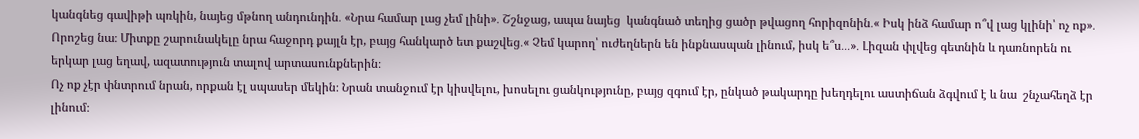կանգնեց գավիթի պռկին, նայեց մթնող անդունդին․ «Նրա համար լաց չեմ լինի»․ Շշնջաց, ապա նայեց  կանգնած տեղից ցածր թվացող հորիզոնին․« Իսկ ինձ համար ո՞վ լաց կլինի՝ ոչ ոք»․ Որոշեց նա։ Միտքը շարունակելը նրա հաջորդ քայլն էր, բայց հանկարծ ետ քաշվեց․« Չեմ կարող՝ ուժեղներն են ինքնասպան լինում, իսկ ե՞ս․․․»․ Լիզան փլվեց գետնին և դառնորեն ու երկար լաց եղավ, ազատություն տալով արտասունքներին։
Ոչ ոք չէր փնտրում նրան, որքան էլ սպասեր մեկին։ Նրան տանջում էր կիսվելու, խոսելու ցանկությունը, բայց զգում էր, ընկած թակարդը խեղդելու աստիճան ձգվում է և նա  շնչահեղձ էր լինում։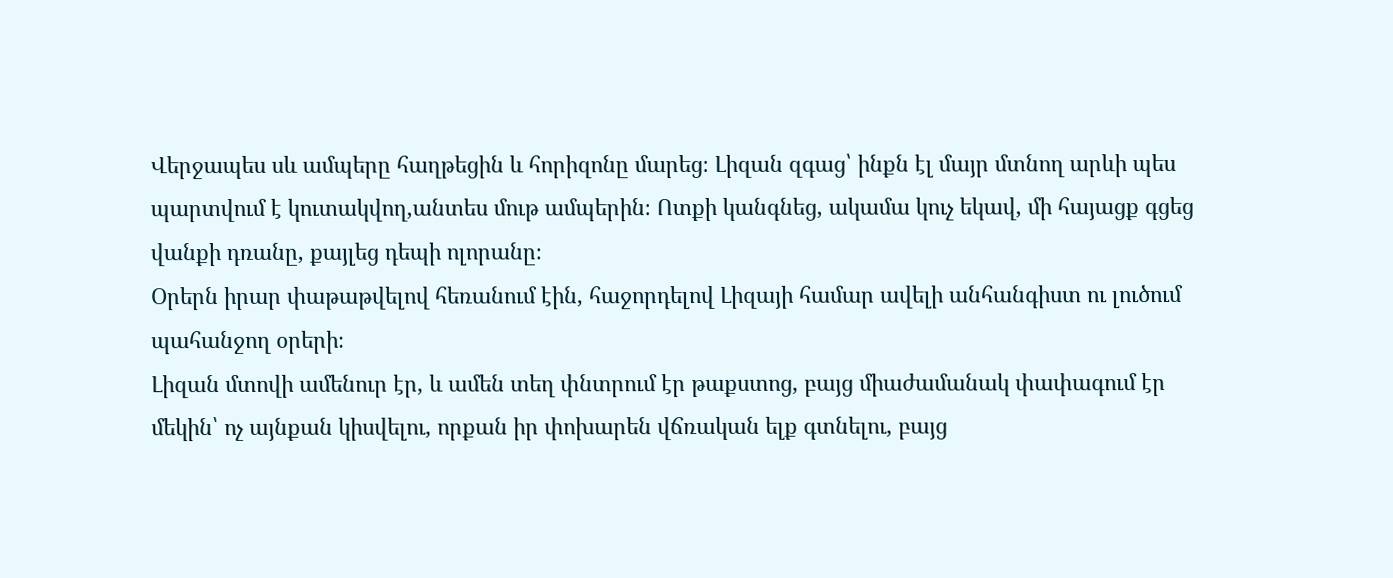Վերջապես սև ամպերը հաղթեցին և հորիզոնը մարեց։ Լիզան զգաց՝ ինքն էլ մայր մտնող արևի պես պարտվում է կուտակվող,անտես մութ ամպերին։ Ոտքի կանգնեց, ակամա կուչ եկավ, մի հայացք գցեց վանքի դռանը, քայլեց դեպի ոլորանը։
Օրերն իրար փաթաթվելով հեռանում էին, հաջորդելով Լիզայի համար ավելի անհանգիստ ու լուծում պահանջող օրերի։
Լիզան մտովի ամենուր էր, և ամեն տեղ փնտրում էր թաքստոց, բայց միաժամանակ փափագում էր մեկին՝ ոչ այնքան կիսվելու, որքան իր փոխարեն վճռական ելք գտնելու, բայց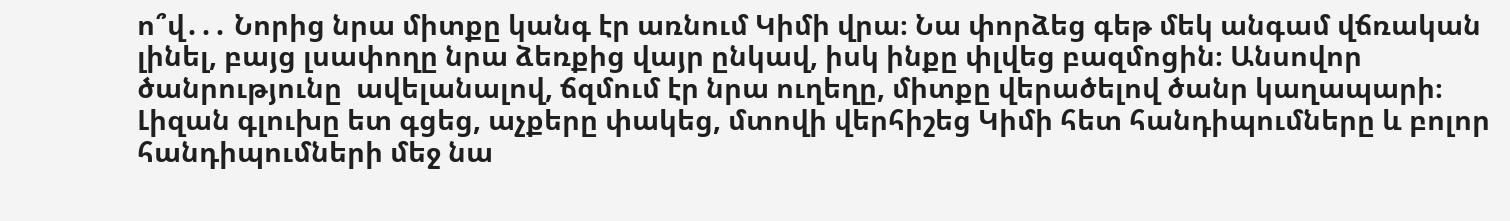ո՞վ․․․ Նորից նրա միտքը կանգ էր առնում Կիմի վրա։ Նա փորձեց գեթ մեկ անգամ վճռական լինել, բայց լսափողը նրա ձեռքից վայր ընկավ, իսկ ինքը փլվեց բազմոցին։ Անսովոր ծանրությունը  ավելանալով, ճզմում էր նրա ուղեղը, միտքը վերածելով ծանր կաղապարի։ Լիզան գլուխը ետ գցեց, աչքերը փակեց, մտովի վերհիշեց Կիմի հետ հանդիպումները և բոլոր հանդիպումների մեջ նա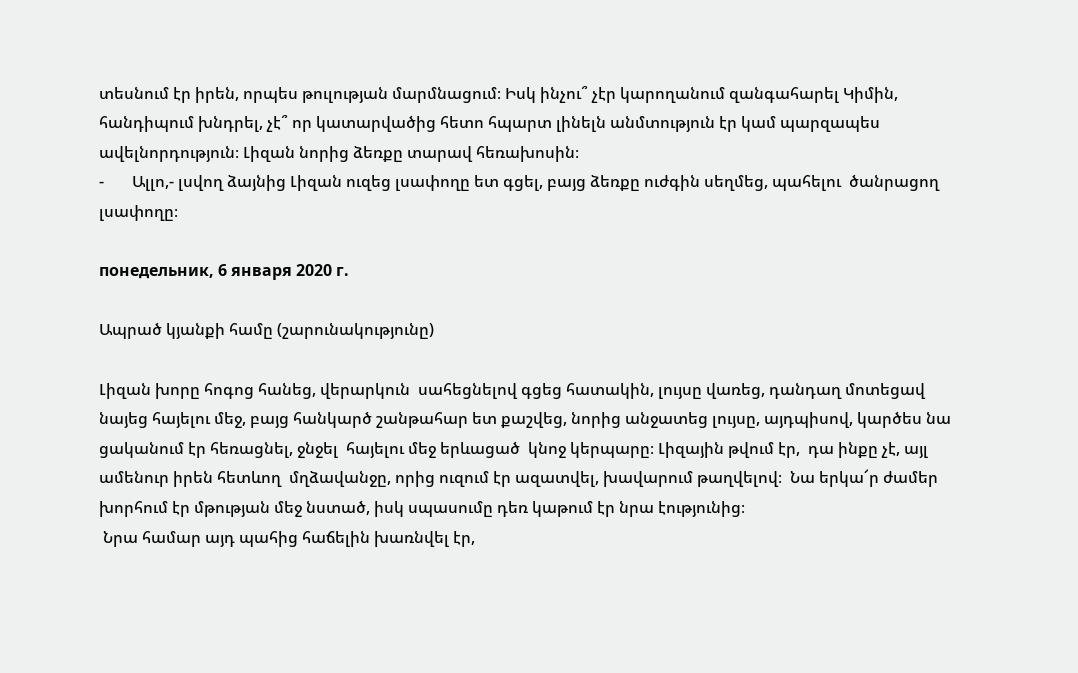տեսնում էր իրեն, որպես թուլության մարմնացում։ Իսկ ինչու՞ չէր կարողանում զանգահարել Կիմին, հանդիպում խնդրել, չէ՞ որ կատարվածից հետո հպարտ լինելն անմտություն էր կամ պարզապես ավելնորդություն։ Լիզան նորից ձեռքը տարավ հեռախոսին։
-       Ալլո,- լսվող ձայնից Լիզան ուզեց լսափողը ետ գցել, բայց ձեռքը ուժգին սեղմեց, պահելու  ծանրացող լսափողը։

понедельник, 6 января 2020 г.

Ապրած կյանքի համը (շարունակությունը)

Լիզան խորը հոգոց հանեց, վերարկուն  սահեցնելով գցեց հատակին, լույսը վառեց, դանդաղ մոտեցավ նայեց հայելու մեջ, բայց հանկարծ շանթահար ետ քաշվեց, նորից անջատեց լույսը, այդպիսով, կարծես նա ցականում էր հեռացնել, ջնջել  հայելու մեջ երևացած  կնոջ կերպարը։ Լիզային թվում էր,  դա ինքը չէ, այլ ամենուր իրեն հետևող  մղձավանջը, որից ուզում էր ազատվել, խավարում թաղվելով։  Նա երկա՜ր ժամեր խորհում էր մթության մեջ նստած, իսկ սպասումը դեռ կաթում էր նրա էությունից։
 Նրա համար այդ պահից հաճելին խառնվել էր,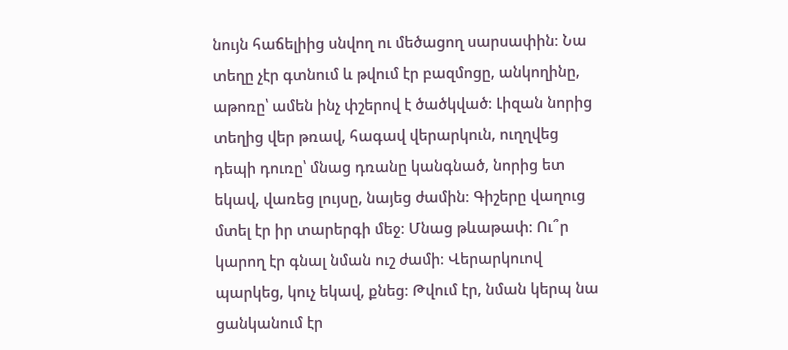նույն հաճելիից սնվող ու մեծացող սարսափին։ Նա տեղը չէր գտնում և թվում էր բազմոցը, անկողինը, աթոռը՝ ամեն ինչ փշերով է ծածկված։ Լիզան նորից տեղից վեր թռավ, հագավ վերարկուն, ուղղվեց դեպի դուռը՝ մնաց դռանը կանգնած, նորից ետ եկավ, վառեց լույսը, նայեց ժամին։ Գիշերը վաղուց մտել էր իր տարերգի մեջ։ Մնաց թևաթափ։ Ու՞ր կարող էր գնալ նման ուշ ժամի։ Վերարկուով պարկեց, կուչ եկավ, քնեց։ Թվում էր, նման կերպ նա ցանկանում էր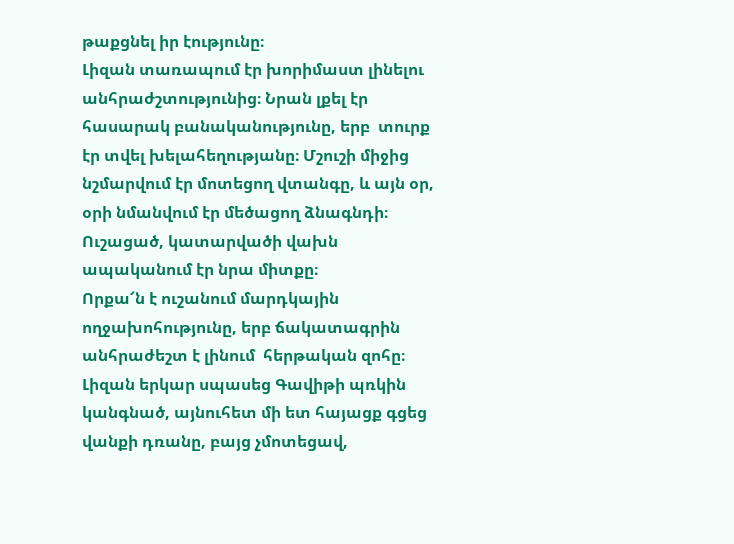թաքցնել իր էությունը։
Լիզան տառապում էր խորիմաստ լինելու անհրաժշտությունից։ Նրան լքել էր հասարակ բանականությունը, երբ  տուրք էր տվել խելահեղությանը։ Մշուշի միջից նշմարվում էր մոտեցող վտանգը, և այն օր, օրի նմանվում էր մեծացող ձնագնդի։ Ուշացած, կատարվածի վախն ապականում էր նրա միտքը։
Որքա՜ն է ուշանում մարդկային ողջախոհությունը, երբ ճակատագրին անհրաժեշտ է լինում  հերթական զոհը։
Լիզան երկար սպասեց Գավիթի պռկին կանգնած, այնուհետ մի ետ հայացք գցեց վանքի դռանը, բայց չմոտեցավ,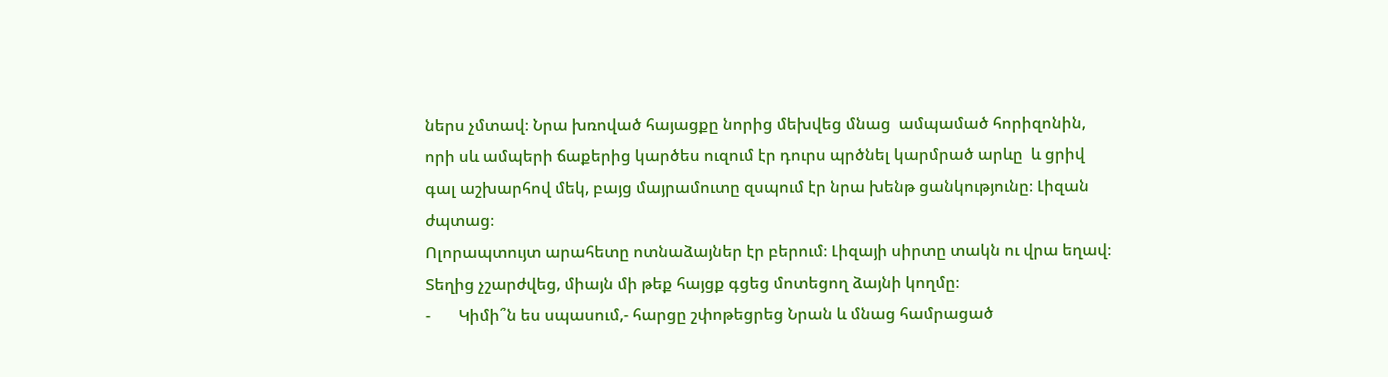ներս չմտավ։ Նրա խռոված հայացքը նորից մեխվեց մնաց  ամպամած հորիզոնին, որի սև ամպերի ճաքերից կարծես ուզում էր դուրս պրծնել կարմրած արևը  և ցրիվ գալ աշխարհով մեկ, բայց մայրամուտը զսպում էր նրա խենթ ցանկությունը։ Լիզան ժպտաց։
Ոլորապտույտ արահետը ոտնաձայներ էր բերում։ Լիզայի սիրտը տակն ու վրա եղավ։ Տեղից չշարժվեց, միայն մի թեք հայցք գցեց մոտեցող ձայնի կողմը։
-       Կիմի՞ն ես սպասում,- հարցը շփոթեցրեց Նրան և մնաց համրացած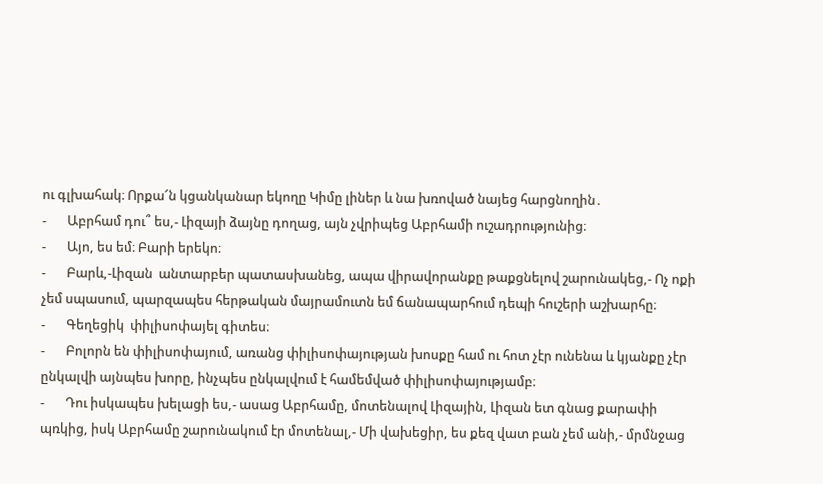ու գլխահակ։ Որքա՜ն կցանկանար եկողը Կիմը լիներ և նա խռոված նայեց հարցնողին․
-       Աբրհամ դու՞ ես,- Լիզայի ձայնը դողաց, այն չվրիպեց Աբրհամի ուշադրությունից։
-       Այո, ես եմ։ Բարի երեկո։
-       Բարև,-Լիզան  անտարբեր պատասխանեց, ապա վիրավորանքը թաքցնելով շարունակեց,- Ոչ ոքի չեմ սպասում, պարզապես հերթական մայրամուտն եմ ճանապարհում դեպի հուշերի աշխարհը։
-       Գեղեցիկ  փիլիսոփայել գիտես։
-       Բոլորն են փիլիսոփայում, առանց փիլիսոփայության խոսքը համ ու հոտ չէր ունենա և կյանքը չէր ընկալվի այնպես խորը, ինչպես ընկալվում է համեմված փիլիսոփայությամբ։
-       Դու իսկապես խելացի ես,- ասաց Աբրհամը, մոտենալով Լիզային, Լիզան ետ գնաց քարափի պռկից, իսկ Աբրհամը շարունակում էր մոտենալ,- Մի վախեցիր, ես քեզ վատ բան չեմ անի,- մրմնջաց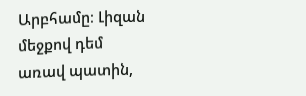Արբհամը։ Լիզան մեջքով դեմ առավ պատին,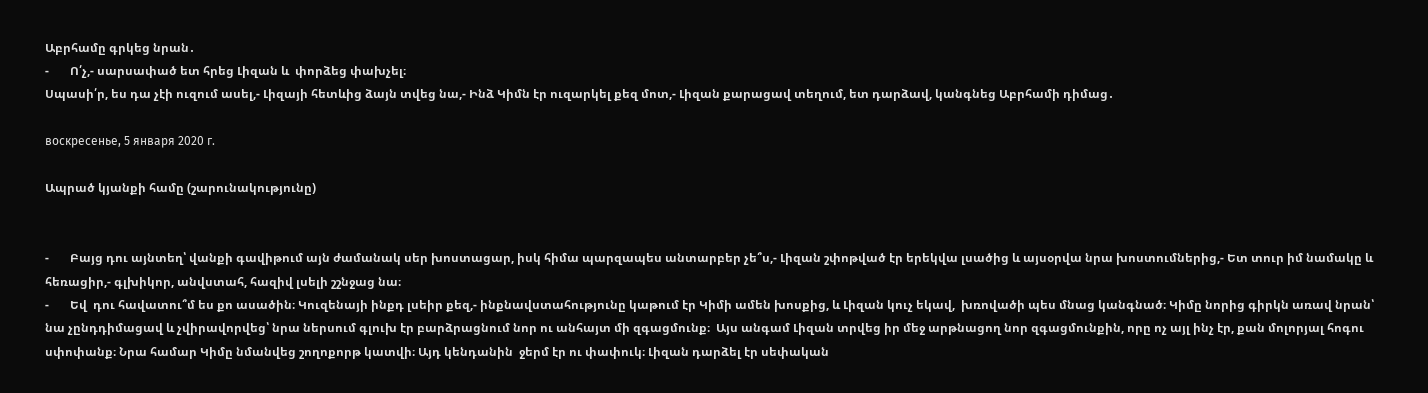Աբրհամը գրկեց նրան․
-       Ո՛չ,- սարսափած ետ հրեց Լիզան և  փորձեց փախչել։
Սպասի՛ր, ես դա չէի ուզում ասել,- Լիզայի հետևից ձայն տվեց նա,- Ինձ Կիմն էր ուզարկել քեզ մոտ,- Լիզան քարացավ տեղում, ետ դարձավ, կանգնեց Աբրհամի դիմաց․

воскресенье, 5 января 2020 г.

Ապրած կյանքի համը (շարունակությունը)


-       Բայց դու այնտեղ՝ վանքի գավիթում այն ժամանակ սեր խոստացար, իսկ հիմա պարզապես անտարբեր չե՞ս,- Լիզան շփոթված էր երեկվա լսածից և այսօրվա նրա խոստումներից,- Ետ տուր իմ նամակը և հեռացիր,- գլխիկոր, անվստահ, հազիվ լսելի շշնջաց նա։
-       Եվ  դու հավատու՞մ ես քո ասածին։ Կուզենայի ինքդ լսեիր քեզ,- ինքնավստահությունը կաթում էր Կիմի ամեն խոսքից, և Լիզան կուչ եկավ,  խռովածի պես մնաց կանգնած։ Կիմը նորից գիրկն առավ նրան՝ նա չընդդիմացավ և չվիրավորվեց՝ նրա ներսում գլուխ էր բարձրացնում նոր ու անհայտ մի զգացմունք։  Այս անգամ Լիզան տրվեց իր մեջ արթնացող նոր զգացմունքին, որը ոչ այլ ինչ էր, քան մոլորյալ հոգու սփոփանք։ Նրա համար Կիմը նմանվեց շողոքորթ կատվի։ Այդ կենդանին  ջերմ էր ու փափուկ։ Լիզան դարձել էր սեփական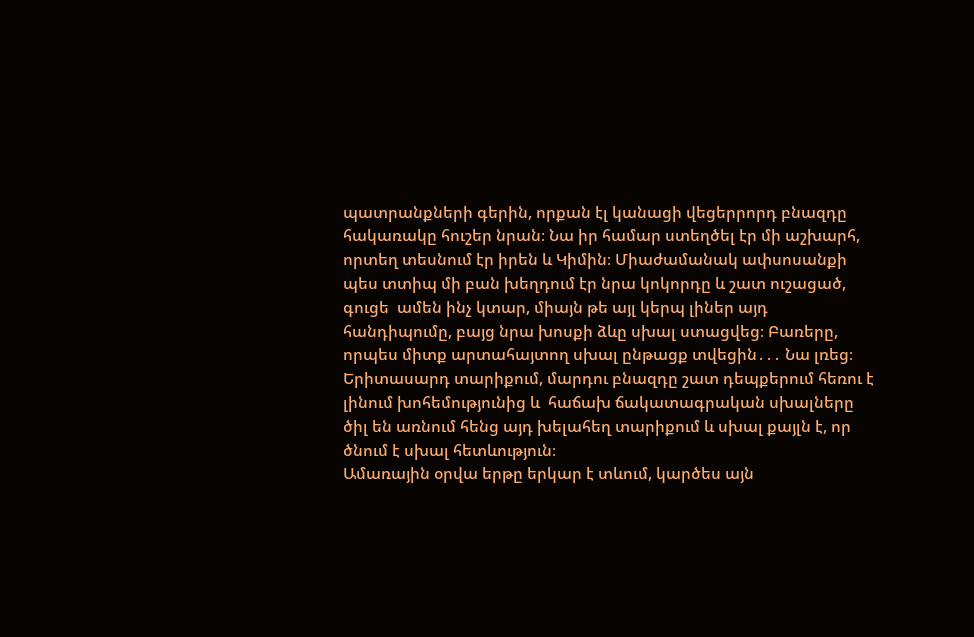պատրանքների գերին, որքան էլ կանացի վեցերրորդ բնազդը հակառակը հուշեր նրան։ Նա իր համար ստեղծել էր մի աշխարհ, որտեղ տեսնում էր իրեն և Կիմին։ Միաժամանակ ափսոսանքի պես տտիպ մի բան խեղդում էր նրա կոկորդը և շատ ուշացած, գուցե  ամեն ինչ կտար, միայն թե այլ կերպ լիներ այդ հանդիպումը, բայց նրա խոսքի ձևը սխալ ստացվեց։ Բառերը, որպես միտք արտահայտող սխալ ընթացք տվեցին․․․ Նա լռեց։
Երիտասարդ տարիքում, մարդու բնազդը շատ դեպքերում հեռու է լինում խոհեմությունից և  հաճախ ճակատագրական սխալները ծիլ են առնում հենց այդ խելահեղ տարիքում և սխալ քայլն է, որ ծնում է սխալ հետևություն։
Ամառային օրվա երթը երկար է տևում, կարծես այն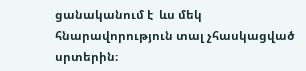ցանականում է  ևս մեկ հնարավորություն տալ չհասկացված սրտերին։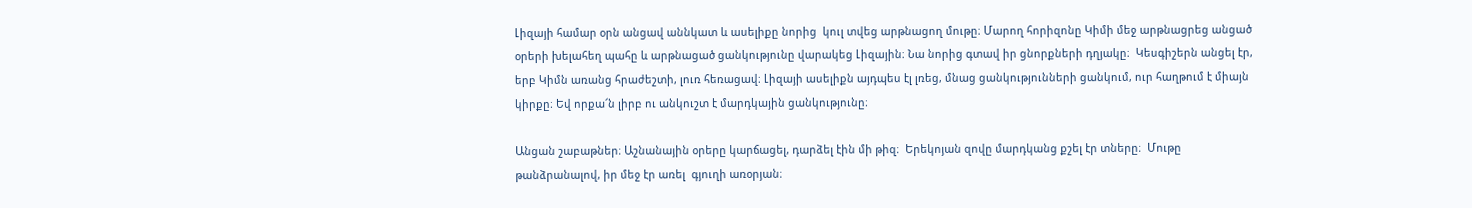Լիզայի համար օրն անցավ աննկատ և ասելիքը նորից  կուլ տվեց արթնացող մութը։ Մարող հորիզոնը Կիմի մեջ արթնացրեց անցած օրերի խելահեղ պահը և արթնացած ցանկությունը վարակեց Լիզային։ Նա նորից գտավ իր ցնորքների դղյակը։  Կեսգիշերն անցել էր, երբ Կիմն առանց հրաժեշտի, լուռ հեռացավ։ Լիզայի ասելիքն այդպես էլ լռեց, մնաց ցանկությունների ցանկում, ուր հաղթում է միայն կիրքը։ Եվ որքա՜ն լիրբ ու անկուշտ է մարդկային ցանկությունը։

Անցան շաբաթներ։ Աշնանային օրերը կարճացել, դարձել էին մի թիզ։  Երեկոյան զովը մարդկանց քշել էր տները։  Մութը  թանձրանալով, իր մեջ էր առել  գյուղի առօրյան։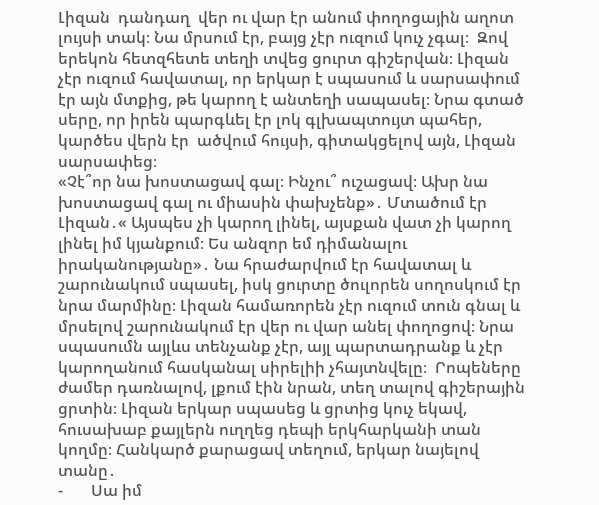Լիզան  դանդաղ  վեր ու վար էր անում փողոցային աղոտ լույսի տակ։ Նա մրսում էր, բայց չէր ուզում կուչ չգալ։  Զով երեկոն հետզհետե տեղի տվեց ցուրտ գիշերվան։ Լիզան չէր ուզում հավատալ, որ երկար է սպասում և սարսափում էր այն մտքից, թե կարող է անտեղի սապասել։ Նրա գտած սերը, որ իրեն պարգևել էր լոկ գլխապտույտ պահեր, կարծես վերն էր  ածվում հույսի, գիտակցելով այն, Լիզան սարսափեց։
«Չէ՞որ նա խոստացավ գալ։ Ինչու՞ ուշացավ։ Ախր նա խոստացավ գալ ու միասին փախչենք»․ Մտածում էր Լիզան․« Այսպես չի կարող լինել, այսքան վատ չի կարող լինել իմ կյանքում։ Ես անզոր եմ դիմանալու  իրականությանը»․ Նա հրաժարվում էր հավատալ և շարունակում սպասել, իսկ ցուրտը ծուլորեն սողոսկում էր նրա մարմինը։ Լիզան համառորեն չէր ուզում տուն գնալ և մրսելով շարունակում էր վեր ու վար անել փողոցով։ Նրա սպասումն այլևս տենչանք չէր, այլ պարտադրանք և չէր կարողանում հասկանալ սիրելիի չհայտնվելը։  Րոպեները ժամեր դառնալով, լքում էին նրան, տեղ տալով գիշերային ցրտին։ Լիզան երկար սպասեց և ցրտից կուչ եկավ, հուսախաբ քայլերն ուղղեց դեպի երկհարկանի տան կողմը։ Հանկարծ քարացավ տեղում, երկար նայելով տանը․
-       Սա իմ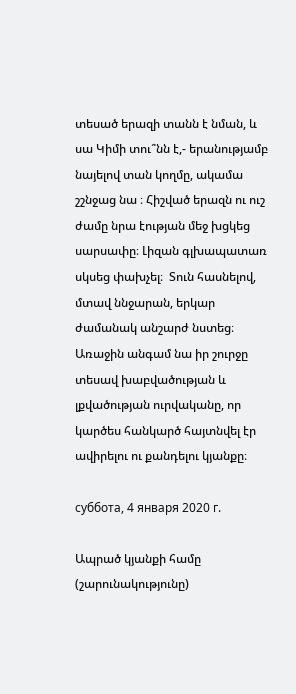տեսած երազի տանն է նման, և սա Կիմի տու՞նն է,- երանությամբ նայելով տան կողմը, ակամա շշնջաց նա ։ Հիշված երազն ու ուշ ժամը նրա էության մեջ խցկեց սարսափը։ Լիզան գլխապատառ սկսեց փախչել։  Տուն հասնելով, մտավ ննջարան, երկար ժամանակ անշարժ նստեց։ Առաջին անգամ նա իր շուրջը տեսավ խաբվածության և լքվածության ուրվականը, որ կարծես հանկարծ հայտնվել էր ավիրելու ու քանդելու կյանքը։

суббота, 4 января 2020 г.

Ապրած կյանքի համը (շարունակությունը)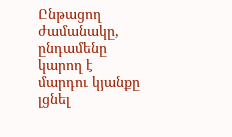Ընթացող ժամանակը, ընդամենը կարող է մարդու կյանքը լցնել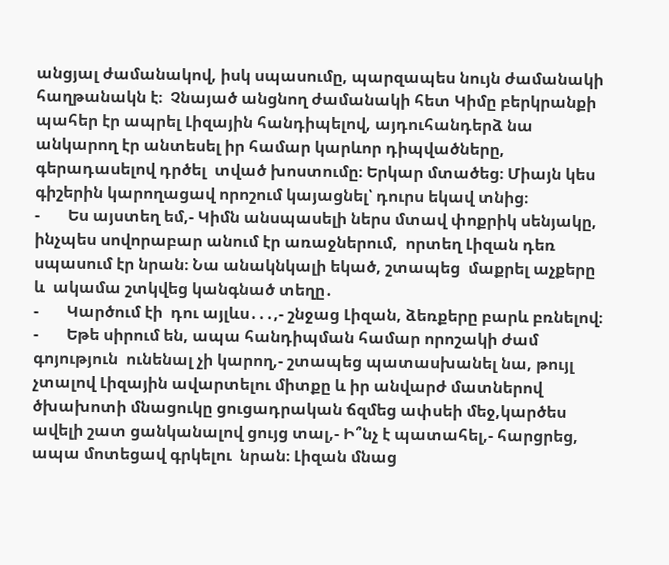անցյալ ժամանակով, իսկ սպասումը, պարզապես նույն ժամանակի հաղթանակն է։  Չնայած անցնող ժամանակի հետ Կիմը բերկրանքի պահեր էր ապրել Լիզային հանդիպելով, այդուհանդերձ նա անկարող էր անտեսել իր համար կարևոր դիպվածները, գերադասելով դրծել  տված խոստումը։ Երկար մտածեց։ Միայն կես գիշերին կարողացավ որոշում կայացնել՝ դուրս եկավ տնից։
-       Ես այստեղ եմ,- Կիմն անսպասելի ներս մտավ փոքրիկ սենյակը, ինչպես սովորաբար անում էր առաջներում,  որտեղ Լիզան դեռ սպասում էր նրան։ Նա անակնկալի եկած, շտապեց  մաքրել աչքերը և  ակամա շտկվեց կանգնած տեղը․
-       Կարծում էի  դու այլևս․․․,- շնջաց Լիզան, ձեռքերը բարև բռնելով։
-       Եթե սիրում են, ապա հանդիպման համար որոշակի ժամ գոյություն  ունենալ չի կարող,- շտապեց պատասխանել նա, թույլ չտալով Լիզային ավարտելու միտքը և իր անվարժ մատներով ծխախոտի մնացուկը ցուցադրական ճզմեց ափսեի մեջ,կարծես ավելի շատ ցանկանալով ցույց տալ,- Ի՞նչ է պատահել,- հարցրեց, ապա մոտեցավ գրկելու  նրան։ Լիզան մնաց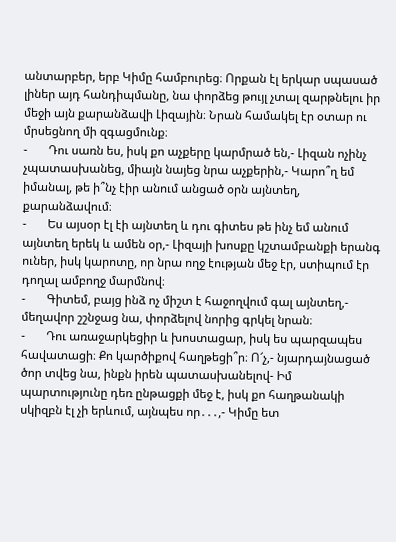անտարբեր, երբ Կիմը համբուրեց։ Որքան էլ երկար սպասած լիներ այդ հանդիպմանը, նա փորձեց թույլ չտալ զարթնելու իր մեջի այն քարանձավի Լիզային։ Նրան համակել էր օտար ու մրսեցնող մի զգացմունք։
-       Դու սառն ես, իսկ քո աչքերը կարմրած են,- Լիզան ոչինչ չպատասխանեց, միայն նայեց նրա աչքերին,- Կարո՞ղ եմ իմանալ, թե ի՞նչ էիր անում անցած օրն այնտեղ, քարանձավում։
-       Ես այսօր էլ էի այնտեղ և դու գիտես թե ինչ եմ անում այնտեղ երեկ և ամեն օր,- Լիզայի խոսքը կշտամբանքի երանգ ուներ, իսկ կարոտը, որ նրա ողջ էության մեջ էր, ստիպում էր  դողալ ամբողջ մարմնով։
-       Գիտեմ, բայց ինձ ոչ միշտ է հաջողվում գալ այնտեղ,- մեղավոր շշնջաց նա, փորձելով նորից գրկել նրան։
-       Դու առաջարկեցիր և խոստացար, իսկ ես պարզապես հավատացի։ Քո կարծիքով հաղթեցի՞ր։ Ո՜չ,- նյարդայնացած ծոր տվեց նա, ինքն իրեն պատասխանելով- Իմ պարտությունը դեռ ընթացքի մեջ է, իսկ քո հաղթանակի սկիզբն էլ չի երևում, այնպես որ․․․,- Կիմը ետ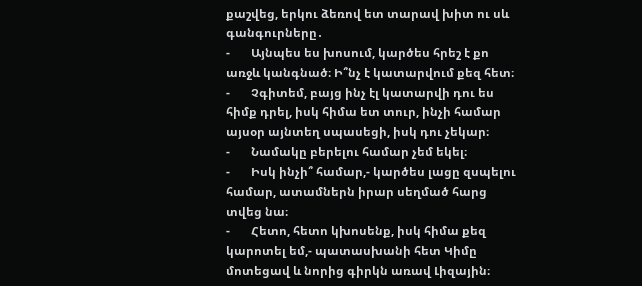քաշվեց, երկու ձեռով ետ տարավ խիտ ու սև գանգուրները․
-       Այնպես ես խոսում, կարծես հրեշ է քո առջև կանգնած։ Ի՞նչ է կատարվում քեզ հետ։
-       Չգիտեմ, բայց ինչ էլ կատարվի դու ես հիմք դրել, իսկ հիմա ետ տուր, ինչի համար այսօր այնտեղ սպասեցի, իսկ դու չեկար։
-       Նամակը բերելու համար չեմ եկել։
-       Իսկ ինչի՞ համար,- կարծես լացը զսպելու համար, ատամներն իրար սեղմած հարց տվեց նա։
-       Հետո, հետո կխոսենք, իսկ հիմա քեզ կարոտել եմ,- պատասխանի հետ Կիմը մոտեցավ և նորից գիրկն առավ Լիզային։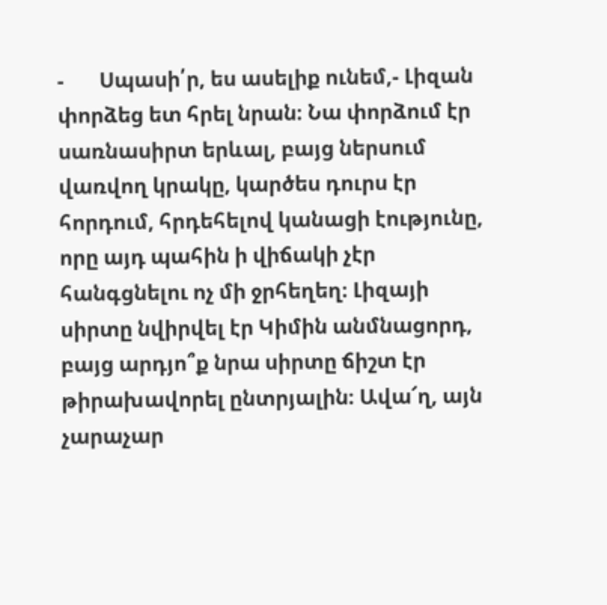-       Սպասի՛ր, ես ասելիք ունեմ,- Լիզան փորձեց ետ հրել նրան։ Նա փորձում էր սառնասիրտ երևալ, բայց ներսում վառվող կրակը, կարծես դուրս էր հորդում, հրդեհելով կանացի էությունը, որը այդ պահին ի վիճակի չէր հանգցնելու ոչ մի ջրհեղեղ։ Լիզայի սիրտը նվիրվել էր Կիմին անմնացորդ, բայց արդյո՞ք նրա սիրտը ճիշտ էր թիրախավորել ընտրյալին։ Ավա՜ղ, այն չարաչար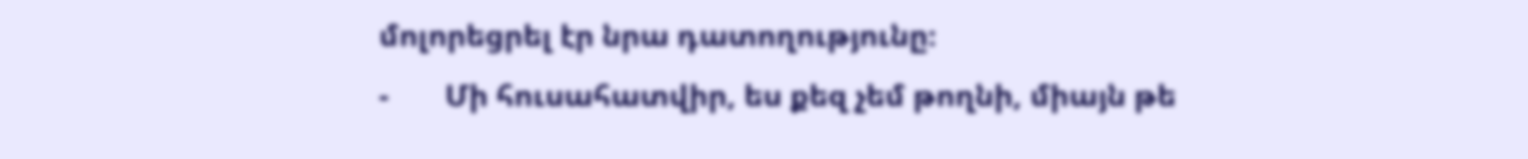մոլորեցրել էր նրա դատողությունը։
-       Մի հուսահատվիր, ես քեզ չեմ թողնի, միայն թե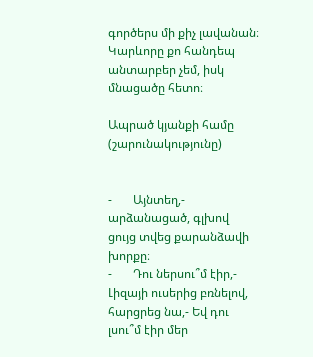գործերս մի քիչ լավանան։ Կարևորը քո հանդեպ անտարբեր չեմ, իսկ մնացածը հետո։

Ապրած կյանքի համը (շարունակությունը)


-       Այնտեղ,- արձանացած, գլխով ցույց տվեց քարանձավի խորքը։
-       Դու ներսու՞մ էիր,- Լիզայի ուսերից բռնելով, հարցրեց նա,- Եվ դու լսու՞մ էիր մեր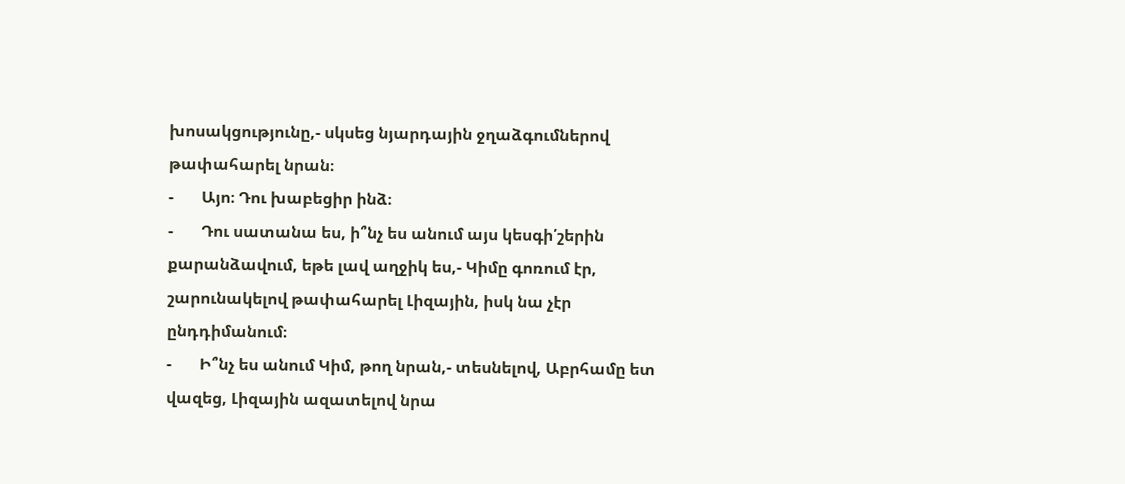խոսակցությունը,- սկսեց նյարդային ջղաձգումներով թափահարել նրան։
-       Այո։ Դու խաբեցիր ինձ։
-       Դու սատանա ես, ի՞նչ ես անում այս կեսգի՛շերին քարանձավում, եթե լավ աղջիկ ես,- Կիմը գոռում էր, շարունակելով թափահարել Լիզային, իսկ նա չէր ընդդիմանում։
-       Ի՞նչ ես անում Կիմ, թող նրան,- տեսնելով, Աբրհամը ետ վազեց, Լիզային ազատելով նրա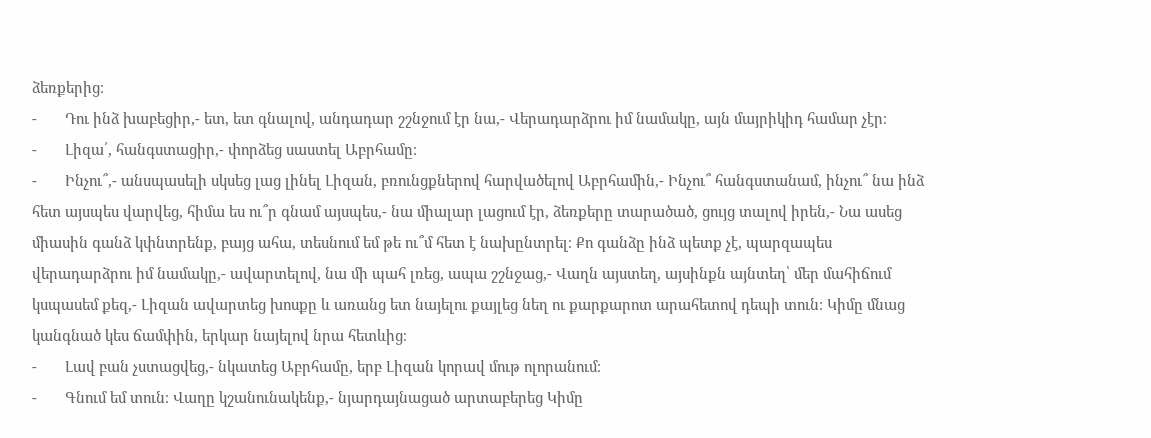ձեռքերից։
-       Դու ինձ խաբեցիր,- ետ, ետ գնալով, անդադար շշնջում էր նա,- Վերադարձրու իմ նամակը, այն մայրիկիդ համար չէր։
-       Լիզա՛, հանգստացիր,- փորձեց սաստել Աբրհամը։
-       Ինչու՞,- անսպասելի սկսեց լաց լինել Լիզան, բռունցքներով հարվածելով Աբրհամին,- Ինչու՞ հանգստանամ, ինչու՞ նա ինձ հետ այսպես վարվեց, հիմա ես ու՞ր գնամ այսպես,- նա միալար լացում էր, ձեռքերը տարածած, ցույց տալով իրեն,- Նա ասեց միասին գանձ կփնտրենք, բայց ահա, տեսնում եմ թե ու՞մ հետ է նախընտրել։ Քո գանձը ինձ պետք չէ, պարզապես վերադարձրու իմ նամակը,- ավարտելով, նա մի պահ լռեց, ապա շշնջաց,- Վաղն այստեղ, այսինքն այնտեղ՝ մեր մահիճում կսպասեմ քեզ,- Լիզան ավարտեց խոսքը և առանց ետ նայելու քայլեց նեղ ու քարքարոտ արահետով դեպի տուն։ Կիմը մնաց կանգնած կես ճամփին, երկար նայելով նրա հետևից։
-       Լավ բան չստացվեց,- նկատեց Աբրհամը, երբ Լիզան կորավ մութ ոլորանում։
-       Գնում եմ տուն։ Վաղը կշանունակենք,- նյարդայնացած արտաբերեց Կիմը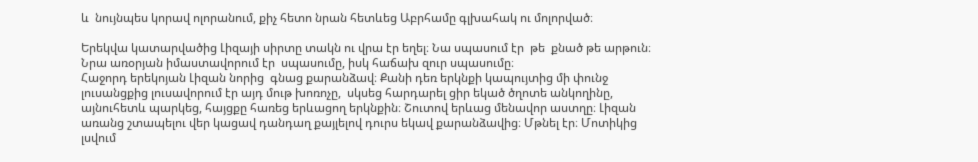և  նույնպես կորավ ոլորանում, քիչ հետո նրան հետևեց Աբրհամը գլխահակ ու մոլորված։

Երեկվա կատարվածից Լիզայի սիրտը տակն ու վրա էր եղել։ Նա սպասում էր  թե  քնած թե արթուն։ Նրա առօրյան իմաստավորում էր  սպասումը, իսկ հաճախ զուր սպասումը։
Հաջորդ երեկոյան Լիզան նորից  գնաց քարանձավ։ Քանի դեռ երկնքի կապույտից մի փունջ լուսանցքից լուսավորում էր այդ մութ խոռոչը,  սկսեց հարդարել ցիր եկած ծղոտե անկողինը, այնուհետև պարկեց, հայցքը հառեց երևացող երկնքին։ Շուտով երևաց մենավոր աստղը։ Լիզան առանց շտապելու վեր կացավ դանդաղ քայլելով դուրս եկավ քարանձավից։ Մթնել էր։ Մոտիկից լսվում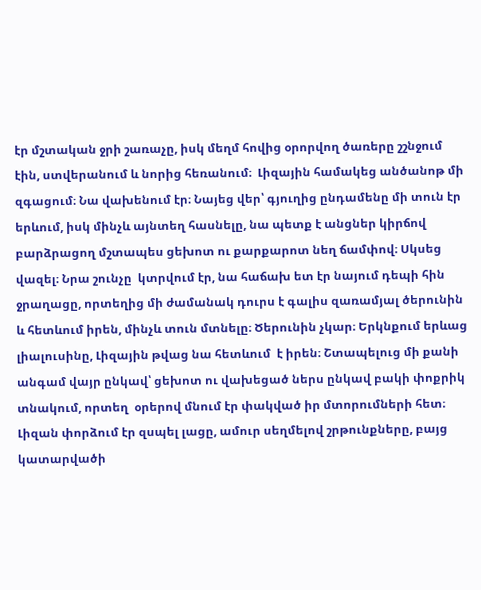էր մշտական ջրի շառաչը, իսկ մեղմ հովից օրորվող ծառերը շշնջում էին, ստվերանում և նորից հեռանում։  Լիզային համակեց անծանոթ մի զգացում։ Նա վախենում էր։ Նայեց վեր՝ գյուղից ընդամենը մի տուն էր երևում, իսկ մինչև այնտեղ հասնելը, նա պետք է անցներ կիրճով բարձրացող մշտապես ցեխոտ ու քարքարոտ նեղ ճամփով։ Սկսեց վազել։ Նրա շունչը  կտրվում էր, նա հաճախ ետ էր նայում դեպի հին ջրաղացը, որտեղից մի ժամանակ դուրս է գալիս զառամյալ ծերունին և հետևում իրեն, մինչև տուն մտնելը։ Ծերունին չկար։ Երկնքում երևաց լիալուսինը, Լիզային թվաց նա հետևում  է իրեն։ Շտապելուց մի քանի անգամ վայր ընկավ՝ ցեխոտ ու վախեցած ներս ընկավ բակի փոքրիկ տնակում, որտեղ  օրերով մնում էր փակված իր մտորումների հետ։
Լիզան փորձում էր զսպել լացը, ամուր սեղմելով շրթունքները, բայց կատարվածի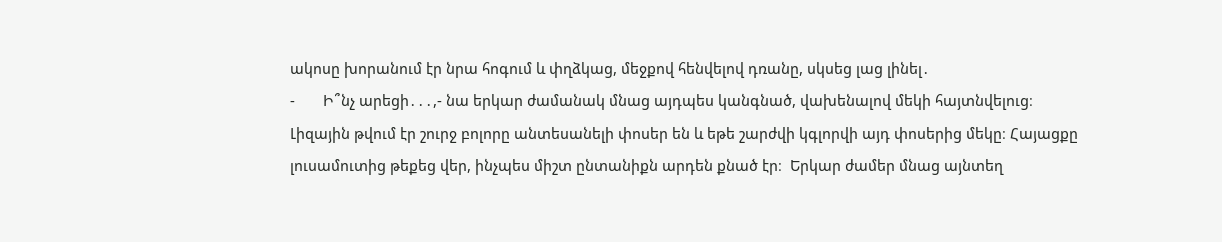ակոսը խորանում էր նրա հոգում և փղձկաց, մեջքով հենվելով դռանը, սկսեց լաց լինել․
-       Ի՞նչ արեցի․․․,- նա երկար ժամանակ մնաց այդպես կանգնած, վախենալով մեկի հայտնվելուց։ Լիզային թվում էր շուրջ բոլորը անտեսանելի փոսեր են և եթե շարժվի կգլորվի այդ փոսերից մեկը։ Հայացքը լուսամուտից թեքեց վեր, ինչպես միշտ ընտանիքն արդեն քնած էր։  Երկար ժամեր մնաց այնտեղ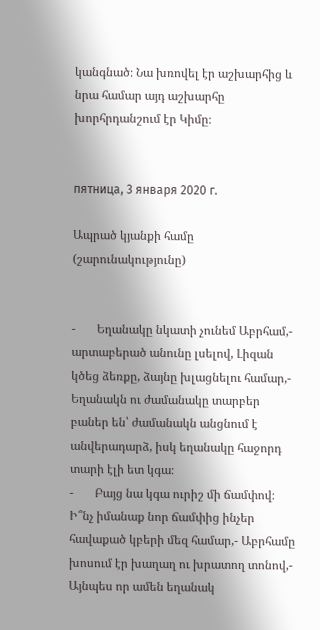կանգնած։ Նա խռովել էր աշխարհից և նրա համար այդ աշխարհը խորհրդանշում էր Կիմը։


пятница, 3 января 2020 г.

Ապրած կյանքի համը (շարունակությունը)


-       Եղանակը նկատի չունեմ Աբրհամ,- արտաբերած անունը լսելով, Լիզան կծեց ձեռքը, ձայնը խլացնելու համար,- Եղանակն ու ժամանակը տարբեր բաներ են՝ ժամանակն անցնում է անվերադարձ, իսկ եղանակը հաջորդ տարի էլի ետ կգա։
-       Բայց նա կգա ուրիշ մի ճամփով։ Ի՞նչ իմանաք նոր ճամփից ինչեր հավաքած կբերի մեզ համար,- Աբրհամը խոսում էր խաղաղ ու խրատող տոնով,- Այնպես որ ամեն եղանակ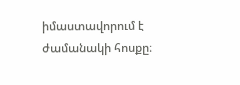իմաստավորում է ժամանակի հոսքը։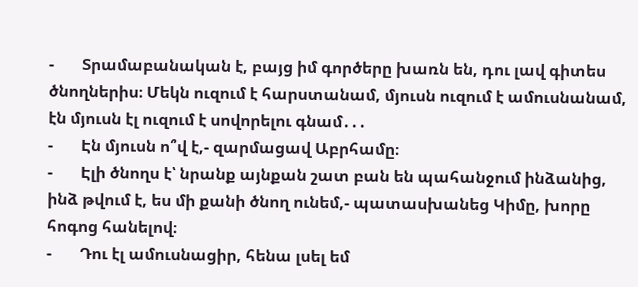-       Տրամաբանական է, բայց իմ գործերը խառն են, դու լավ գիտես ծնողներիս։ Մեկն ուզում է հարստանամ, մյուսն ուզում է ամուսնանամ, էն մյուսն էլ ուզում է սովորելու գնամ․․․
-       Էն մյուսն ո՞վ է,- զարմացավ Աբրհամը։
-       Էլի ծնողս է՝ նրանք այնքան շատ բան են պահանջում ինձանից, ինձ թվում է, ես մի քանի ծնող ունեմ,- պատասխանեց Կիմը, խորը հոգոց հանելով։
-       Դու էլ ամուսնացիր, հենա լսել եմ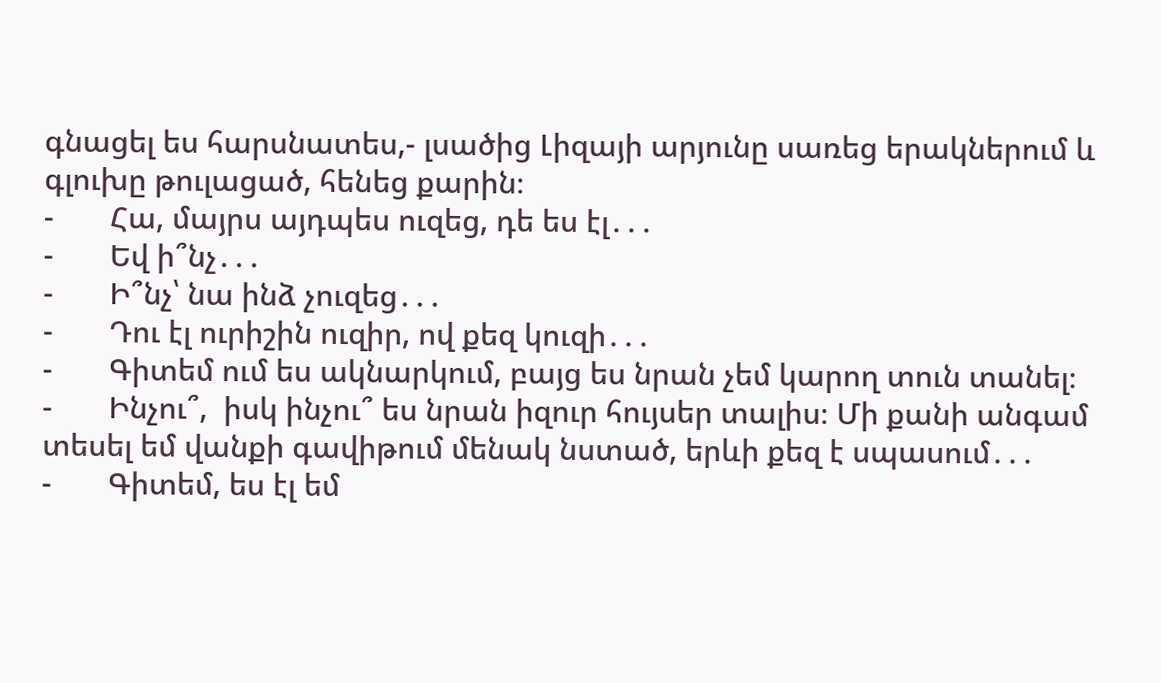գնացել ես հարսնատես,- լսածից Լիզայի արյունը սառեց երակներում և գլուխը թուլացած, հենեց քարին։
-       Հա, մայրս այդպես ուզեց, դե ես էլ․․․
-       Եվ ի՞նչ․․․
-       Ի՞նչ՝ նա ինձ չուզեց․․․
-       Դու էլ ուրիշին ուզիր, ով քեզ կուզի․․․
-       Գիտեմ ում ես ակնարկում, բայց ես նրան չեմ կարող տուն տանել։
-       Ինչու՞,  իսկ ինչու՞ ես նրան իզուր հույսեր տալիս։ Մի քանի անգամ տեսել եմ վանքի գավիթում մենակ նստած, երևի քեզ է սպասում․․․
-       Գիտեմ, ես էլ եմ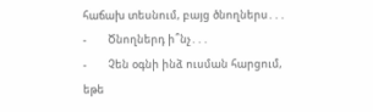հաճախ տեսնում, բայց ծնողներս․․․
-       Ծնողներդ ի՞նչ․․․
-       Չեն օգնի ինձ ուսման հարցում, եթե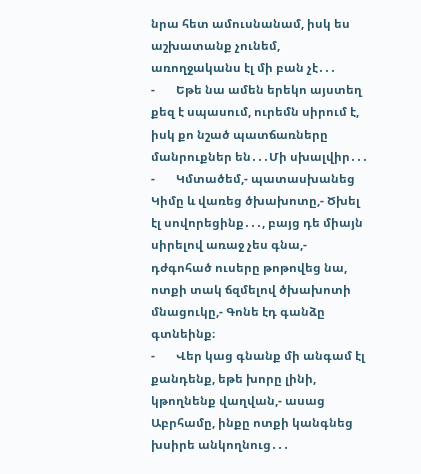նրա հետ ամուսնանամ, իսկ ես աշխատանք չունեմ, առողջականս էլ մի բան չէ․․․
-       Եթե նա ամեն երեկո այստեղ քեզ է սպասում, ուրեմն սիրում է, իսկ քո նշած պատճառները մանրուքներ են․․․Մի սխալվիր․․․
-       Կմտածեմ,- պատասխանեց Կիմը և վառեց ծխախոտը,- Ծխել էլ սովորեցինք․․․, բայց դե միայն սիրելով առաջ չես գնա,- դժգոհած ուսերը թոթովեց նա, ոտքի տակ ճզմելով ծխախոտի մնացուկը,- Գոնե էդ գանձը գտնեինք։
-       Վեր կաց գնանք մի անգամ էլ քանդենք, եթե խորը լինի, կթողնենք վաղվան,- ասաց Աբրհամը, ինքը ոտքի կանգնեց խսիրե անկողնուց․․․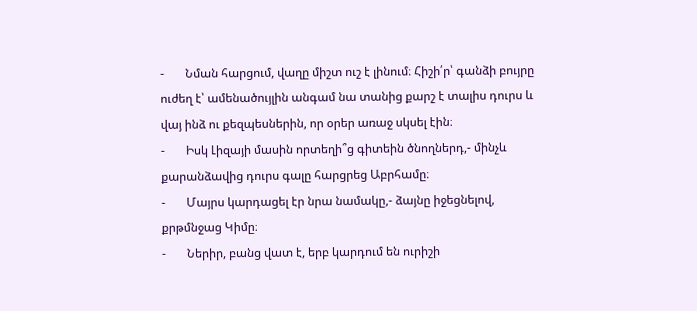-       Նման հարցում, վաղը միշտ ուշ է լինում։ Հիշի՛ր՝ գանձի բույրը ուժեղ է՝ ամենածույլին անգամ նա տանից քարշ է տալիս դուրս և վայ ինձ ու քեզպեսներին, որ օրեր առաջ սկսել էին։
-       Իսկ Լիզայի մասին որտեղի՞ց գիտեին ծնողներդ,- մինչև քարանձավից դուրս գալը հարցրեց Աբրհամը։
-       Մայրս կարդացել էր նրա նամակը,- ձայնը իջեցնելով, քրթմնջաց Կիմը։
-       Ներիր, բանց վատ է, երբ կարդում են ուրիշի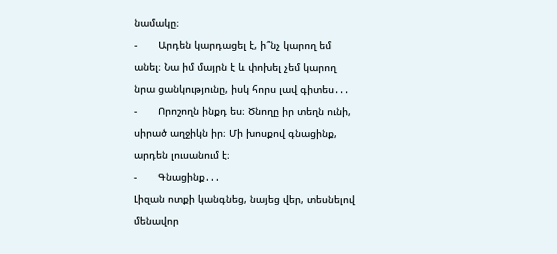նամակը։
-       Արդեն կարդացել է, ի՞նչ կարող եմ անել։ Նա իմ մայրն է և փոխել չեմ կարող նրա ցանկությունը, իսկ հորս լավ գիտես․․․
-       Որոշողն ինքդ ես։ Ծնողը իր տեղն ունի, սիրած աղջիկն իր։ Մի խոսքով գնացինք, արդեն լուսանում է։
-       Գնացինք․․․
Լիզան ոտքի կանգնեց, նայեց վեր, տեսնելով մենավոր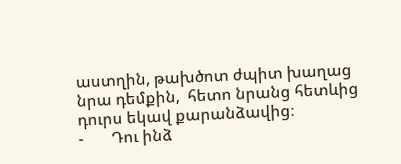աստղին, թախծոտ ժպիտ խաղաց նրա դեմքին,  հետո նրանց հետևից դուրս եկավ քարանձավից։
-       Դու ինձ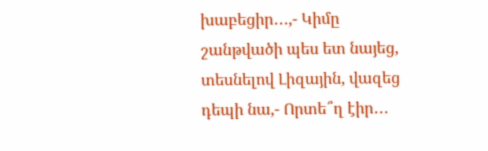խաբեցիր․․․,- Կիմը շանթվածի պես ետ նայեց, տեսնելով Լիզային, վազեց դեպի նա,- Որտե՞ղ էիր․․․